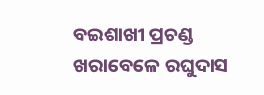ବଇଶାଖୀ ପ୍ରଚଣ୍ଡ ଖରାବେଳେ ରଘୁଦାସ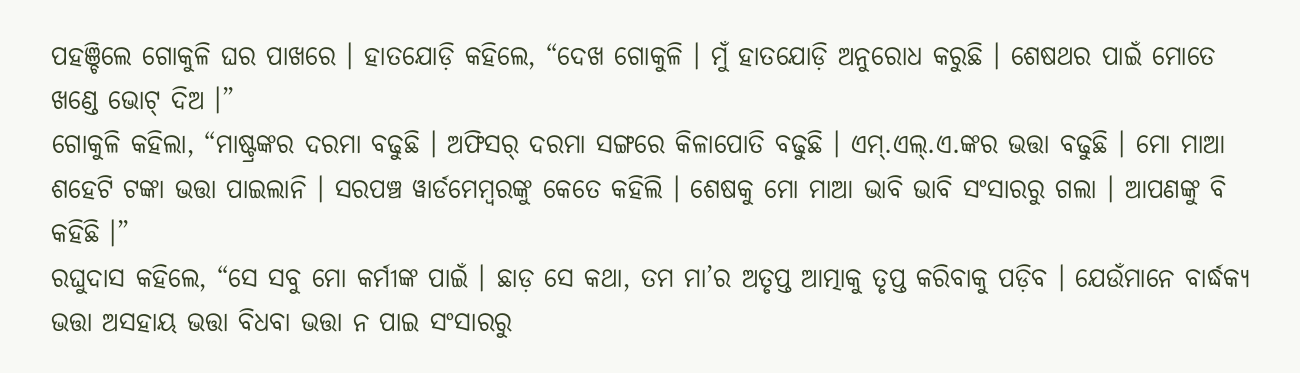ପହଞ୍ଚିଲେ ଗୋକୁଳି ଘର ପାଖରେ । ହାତଯୋଡ଼ି କହିଲେ, “ଦେଖ ଗୋକୁଳି । ମୁଁ ହାତଯୋଡ଼ି ଅନୁରୋଧ କରୁଛି । ଶେଷଥର ପାଇଁ ମୋତେ ଖଣ୍ଡେ ଭୋଟ୍ ଦିଅ ।”
ଗୋକୁଳି କହିଲା, “ମାଷ୍ଟ୍ରଙ୍କର ଦରମା ବଢୁଛି । ଅଫିସର୍ ଦରମା ସଙ୍ଗରେ କିଳାପୋତି ବଢୁଛି । ଏମ୍.ଏଲ୍.ଏ.ଙ୍କର ଭତ୍ତା ବଢୁଛି । ମୋ ମାଆ ଶହେଟି ଟଙ୍କା ଭତ୍ତା ପାଇଲାନି । ସରପଞ୍ଚ ୱାର୍ଡମେମ୍ୱରଙ୍କୁ କେତେ କହିଲି । ଶେଷକୁ ମୋ ମାଆ ଭାବି ଭାବି ସଂସାରରୁ ଗଲା । ଆପଣଙ୍କୁ ବି କହିଛି ।”
ରଘୁଦାସ କହିଲେ, “ସେ ସବୁ ମୋ କର୍ମୀଙ୍କ ପାଇଁ । ଛାଡ଼ ସେ କଥା, ତମ ମା’ର ଅତୃପ୍ତ ଆତ୍ମାକୁ ତୃପ୍ତ କରିବାକୁ ପଡ଼ିବ । ଯେଉଁମାନେ ବାର୍ଦ୍ଧକ୍ୟ ଭତ୍ତା ଅସହାୟ ଭତ୍ତା ବିଧବା ଭତ୍ତା ନ ପାଇ ସଂସାରରୁ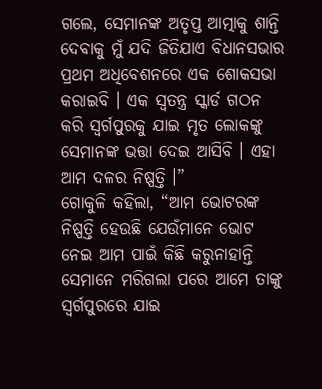ଗଲେ, ସେମାନଙ୍କ ଅତୃପ୍ତ ଆତ୍ମାକୁ ଶାନ୍ତି ଦେବାକୁ ମୁଁ ଯଦି ଜିତିଯାଏ ବିଧାନସଭାର ପ୍ରଥମ ଅଧିବେଶନରେ ଏକ ଶୋକସଭା କରାଇବି । ଏକ ସ୍ୱତନ୍ତ୍ର ସ୍କାର୍ଡ ଗଠନ କରି ସ୍ୱର୍ଗପୁରକୁ ଯାଇ ମୃତ ଲୋକଙ୍କୁ ସେମାନଙ୍କ ଭତ୍ତା ଦେଇ ଆସିବି । ଏହା ଆମ ଦଳର ନିଷ୍ପତ୍ତି ।”
ଗୋକୁଳି କହିଲା, “ଆମ ଭୋଟରଙ୍କ ନିଷ୍ପତ୍ତି ହେଉଛି ଯେଉଁମାନେ ଭୋଟ ନେଇ ଆମ ପାଇଁ କିଛି କରୁନାହାନ୍ତି ସେମାନେ ମରିଗଲା ପରେ ଆମେ ତାଙ୍କୁ ସ୍ୱର୍ଗପୁରରେ ଯାଇ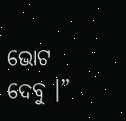ଭୋଟ ଦେବୁ ।”